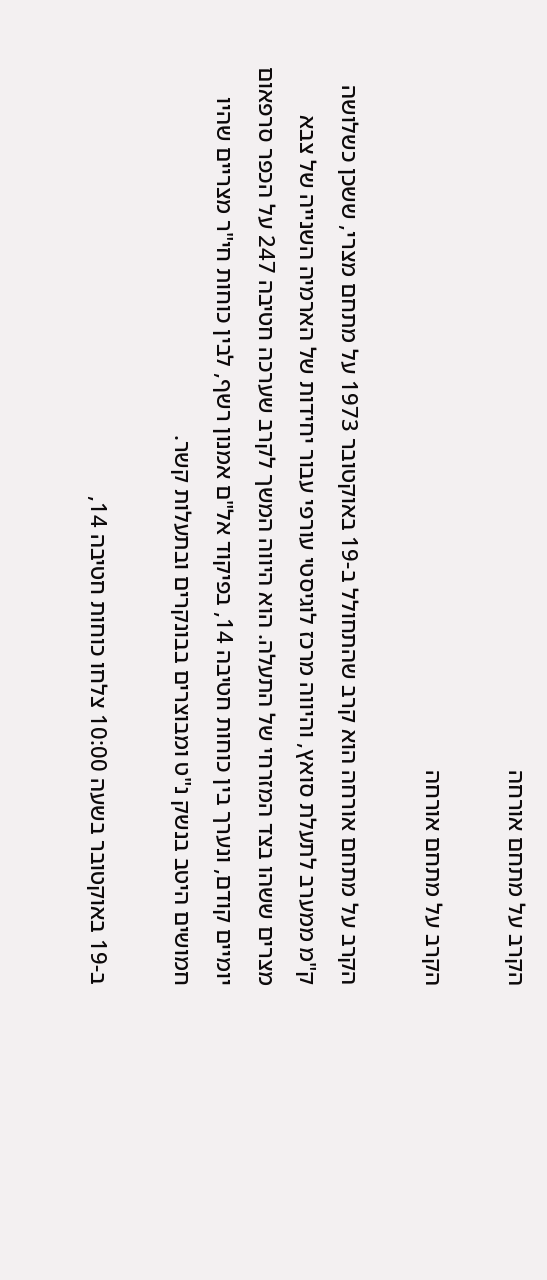הקרב על מתחם אורחה

הקרב על מתחם אורחה

הקרב על מתחם אורחה הוא קרב שהתחולל ב-19 באוקטובר 1973 על מתחם מצרי, ששכן כשלושה ק"מ ממערב לתעלת סואץ, והיווה מרכז לוגיסטי עורפי עבור יחידות של הארמיה השנייה של צבא מצרים ששהו בצד המזרחי של התעלה. הוא היווה המשך לקרב שערכה חטיבה 247 על הכפר סרפאום יומיים קודם, ונערך בין כוחות חטיבה 14, בפיקוד אל"ם אמנון רשף, לבין כוחות חי"ר מצריים שהיו חמושים היטב בנשק נ"ט ומבוצרים בבונקרים ובתעלות קשר.

ב-19 באוקטובר בשעה 10:00 צלחו כוחות חטיבה 14,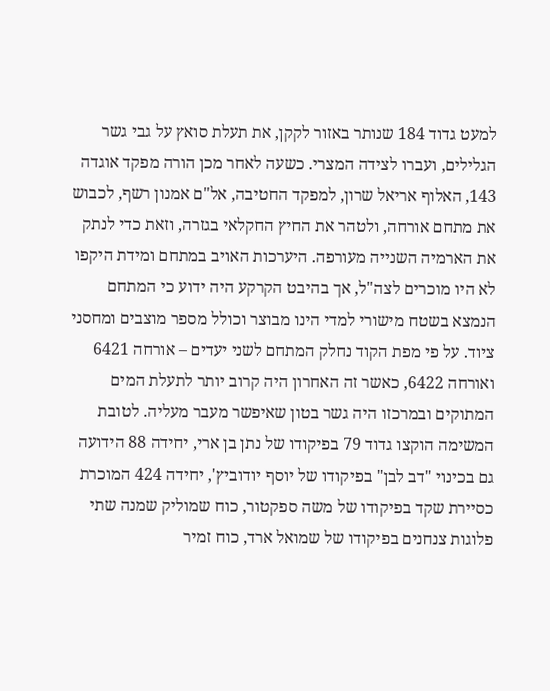למעט גדוד 184 שנותר באזור לקקן, את תעלת סואץ על גבי גשר הגלילים, ועברו לצידה המצרי. כשעה לאחר מכן הורה מפקד אוגדה 143, האלוף אריאל שרון, למפקד החטיבה, אל"ם אמנון רשף, לכבוש את מתחם אורחה, ולטהר את החיץ החקלאי בגזרה, וזאת כדי לנתק את הארמיה השנייה מעורפה. היערכות האויב במתחם ומידת היקפו לא היו מוכרים לצה"ל, אך בהיבט הקרקע היה ידוע כי המתחם הנמצא בשטח מישורי למדי הינו מבוצר וכולל מספר מוצבים ומחסני ציוד. על פי מפת הקוד נחלק המתחם לשני יעדים – אורחה 6421 ואורחה 6422, כאשר זה האחרון היה קרוב יותר לתעלת המים המתוקים ובמרכזו היה גשר בטון שאיפשר מעבר מעליה. לטובת המשימה הוקצו גדוד 79 בפיקודו של נתן בן ארי, יחידה 88 הידועה גם בכינוי "דב לבן" בפיקודו של יוסף יודוביץ', יחידה 424 המוכרת כסיירת שקד בפיקודו של משה ספקטור, כוח שמוליק שמנה שתי פלוגות צנחנים בפיקודו של שמואל ארד, כוח זמיר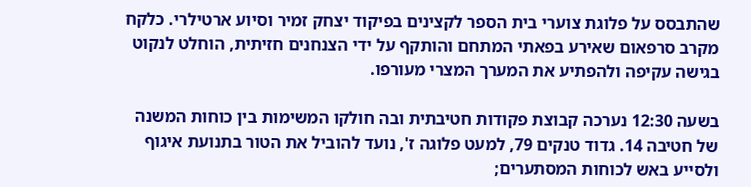שהתבסס על פלוגת צוערי בית הספר לקצינים בפיקוד יצחק זמיר וסיוע ארטילרי. כלקח מקרב סרפאום שאירע בפאתי המתחם והותקף על ידי הצנחנים חזיתית, הוחלט לנקוט בגישה עקיפה ולהפתיע את המערך המצרי מעורפו.

בשעה 12:30 נערכה קבוצת פקודות חטיבתית ובה חולקו המשימות בין כוחות המשנה של חטיבה 14. גדוד טנקים 79, למעט פלוגה ז', נועד להוביל את הטור בתנועת איגוף ולסייע באש לכוחות המסתערים;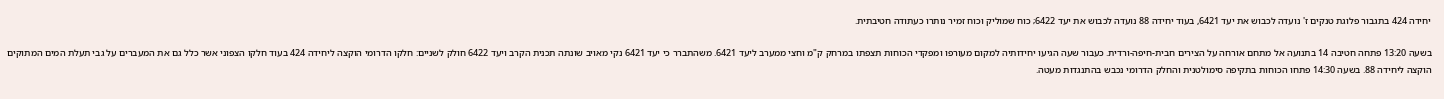יחידה 424 בתגבור פלוגת טנקים ז' נועדה לכבוש את יעד 6421, בעוד יחידה 88 נועדה לכבוש את יעד 6422; כוח שמוליק וכוח זמיר נותרו כעתודה חטיבתית.

בשעה 13:20 פתחה חטיבה 14 בתנועה אל מתחם אורחה על הצירים חבית-חיפה-ורדית. כעבור שעה הגיעו יחידותיה למקום מעורפו ומפקדי הכוחות תצפתו במרחק ק"מ וחצי ממערב ליעד 6421. משהתברר כי יעד 6421 נקי מאויב שונתה תכנית הקרב ויעד 6422 חולק לשניים: חלקו הדרומי הוקצה ליחידה 424 בעוד חלקו הצפוני אשר כלל גם את המעברים על גבי תעלת המים המתוקים הוקצה ליחידה 88. בשעה 14:30 פתחו הכוחות בתקיפה סימולטנית והחלק הדרומי נכבש בהתנגדות מעטה.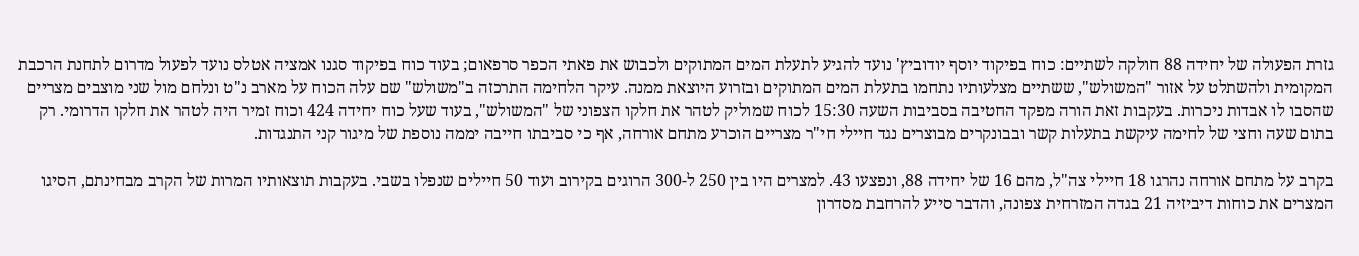גזרת הפעולה של יחידה 88 חולקה לשתיים: כוח בפיקוד יוסף יודוביץ' נועד להגיע לתעלת המים המתוקים ולכבוש את פאתי הכפר סרפאום; בעוד כוח בפיקוד סגנו אמציה אטלס נועד לפעול מדרום לתחנת הרכבת המקומית ולהשתלט על אזור "המשולש", ששתיים מצלעותיו נתחמו בתעלת המים המתוקים ובזרוע היוצאת ממנה. עיקר הלחימה התרכזה ב"משולש" שם עלה הכוח על מארב נ"ט ונלחם מול שני מוצבים מצריים שהסבו לו אבדות ניכרות. בעקבות זאת הורה מפקד החטיבה בסביבות השעה 15:30 לכוח שמוליק לטהר את חלקו הצפוני של "המשולש", בעוד שעל כוח יחידה 424 וכוח זמיר היה לטהר את חלקו הדרומי. רק בתום שעה וחצי של לחימה עיקשת בתעלות קשר ובבונקרים מבוצרים נגד חיילי חי"ר מצריים הוכרע מתחם אורחה, אף כי סביבתו חייבה יממה נוספת של מיגור קני התנגדות.

בקרב על מתחם אורחה נהרגו 18 חיילי צה"ל, מהם 16 של יחידה 88, ונפצעו 43. למצרים היו בין 250 ל-300 הרוגים בקירוב ועוד 50 חיילים שנפלו בשבי. בעקבות תוצאותיו המרות של הקרב מבחינתם, הסיגו המצרים את כוחות דיביזיה 21 בגדה המזרחית צפונה, והדבר סייע להרחבת מסדרון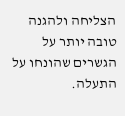הצליחה ולהגנה טובה יותר על הגשרים שהונחו על התעלה.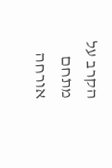הקרב על מתחם אורחה